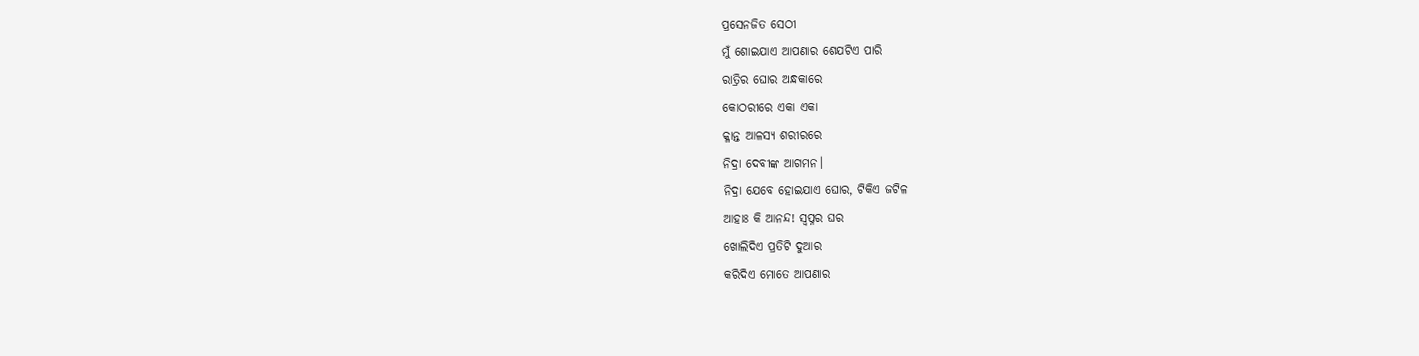ପ୍ରସେନଜିତ ସେଠୀ
ମୁଁ ଶୋଇଯାଏ ଆପଣାର ଶେଯଟିଏ ପାରି
ରାତ୍ରିର ଘୋର ଅନ୍ଧକାରେ
କୋଠରୀରେ ଏକା ଏକା
କ୍ଳାନ୍ତ ଆଳସ୍ୟ ଶରୀରରେ
ନିଦ୍ରା ଦେବୀଙ୍କ ଆଗମନ।
ନିଦ୍ରା ଯେବେ ହୋଇଯାଏ ଘୋର, ଟିକିଏ ଜଟିଳ
ଆହାଃ କି ଆନନ୍ଦ! ସ୍ୱପ୍ନର ଘର
ଖୋଲିଦିଏ ପ୍ରତିଟି ଦୁଆର
କରିଦିଏ ମୋତେ ଆପଣାର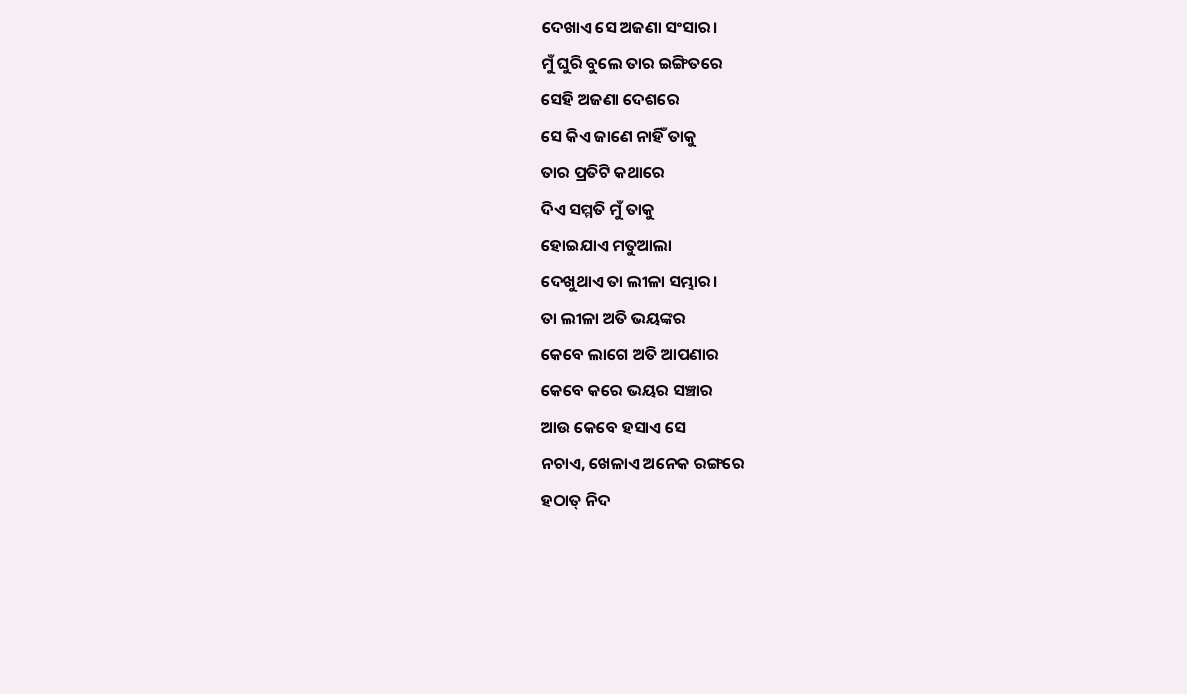ଦେଖାଏ ସେ ଅଜଣା ସଂସାର।
ମୁଁ ଘୁରି ବୁଲେ ତାର ଇଙ୍ଗିତରେ
ସେହି ଅଜଣା ଦେଶରେ
ସେ କିଏ ଜାଣେ ନାହିଁ ତାକୁ
ତାର ପ୍ରତିଟି କଥାରେ
ଦିଏ ସମ୍ମତି ମୁଁ ତାକୁ
ହୋଇଯାଏ ମତୁଆଲା
ଦେଖୁଥାଏ ତା ଲୀଳା ସମ୍ଭାର।
ତା ଲୀଳା ଅତି ଭୟଙ୍କର
କେବେ ଲାଗେ ଅତି ଆପଣାର
କେବେ କରେ ଭୟର ସଞ୍ଚାର
ଆଉ କେବେ ହସାଏ ସେ
ନଚାଏ, ଖେଳାଏ ଅନେକ ରଙ୍ଗରେ
ହଠାତ୍ ନିଦ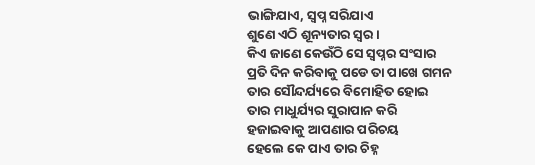ଭାଙ୍ଗିଯାଏ, ସ୍ବପ୍ନ ସରିଯାଏ
ଶୁଣେ ଏଠି ଶୂନ୍ୟତାର ସ୍ଵର।
କିଏ ଜାଣେ କେଉଁଠି ସେ ସ୍ୱପ୍ନର ସଂସାର
ପ୍ରତି ଦିନ କରିବାକୁ ପଡେ ତା ପାଖେ ଗମନ
ତାର ସୌନ୍ଦର୍ଯ୍ୟରେ ବିମୋହିତ ହୋଇ
ତାର ମାଧୁର୍ଯ୍ୟର ସୁରାପାନ କରି
ହଜାଇବାକୁ ଆପଣାର ପରିଚୟ
ହେଲେ କେ ପାଏ ତାର ଚିହ୍ନ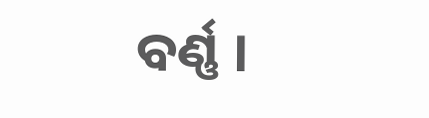ବର୍ଣ୍ଣ ।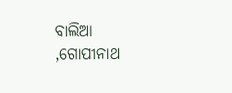ବାଲିଆ ,ଗୋପୀନାଥ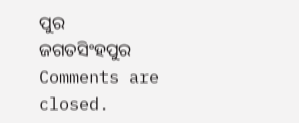ପୁର
ଜଗତସିଂହପୁର
Comments are closed.